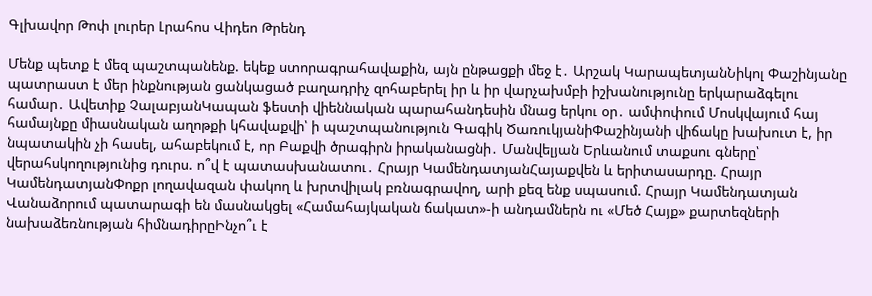Գլխավոր Թոփ լուրեր Լրահոս Վիդեո Թրենդ

Մենք պետք է մեզ պաշտպանենք. եկեք ստորագրահավաքին, այն ընթացքի մեջ է․ Արշակ ԿարապետյանՆիկոլ Փաշինյանը պատրաստ է մեր ինքնության ցանկացած բաղադրիչ զոհաբերել իր և իր վարչախմբի իշխանությունը երկարաձգելու համար․ Ավետիք ՉալաբյանԿապան ֆեստի վիեննական պարահանդեսին մնաց երկու օր․ ամփոփում Մոսկվայում հայ համայնքը միասնական աղոթքի կհավաքվի՝ ի պաշտպանություն Գագիկ ԾառուկյանիՓաշինյանի վիճակը խախուտ է, իր նպատակին չի հասել, ահաբեկում է, որ Բաքվի ծրագիրն իրականացնի․ Մանվելյան Երևանում տաքսու գները՝ վերահսկողությունից դուրս. ո՞վ է պատասխանատու․ Հրայր ԿամենդատյանՀայաքվեն և երիտասարդը. Հրայր ԿամենդատյանՓոքր լողավազան փակող և խրտվիլակ բռնագրավող, արի քեզ ենք սպասում. Հրայր Կամենդատյան Վանաձորում պատարագի են մասնակցել «Համահայկական ճակատ»-ի անդամներն ու «Մեծ Հայք» քարտեզների նախաձեռնության հիմնադիրըԻնչո՞ւ է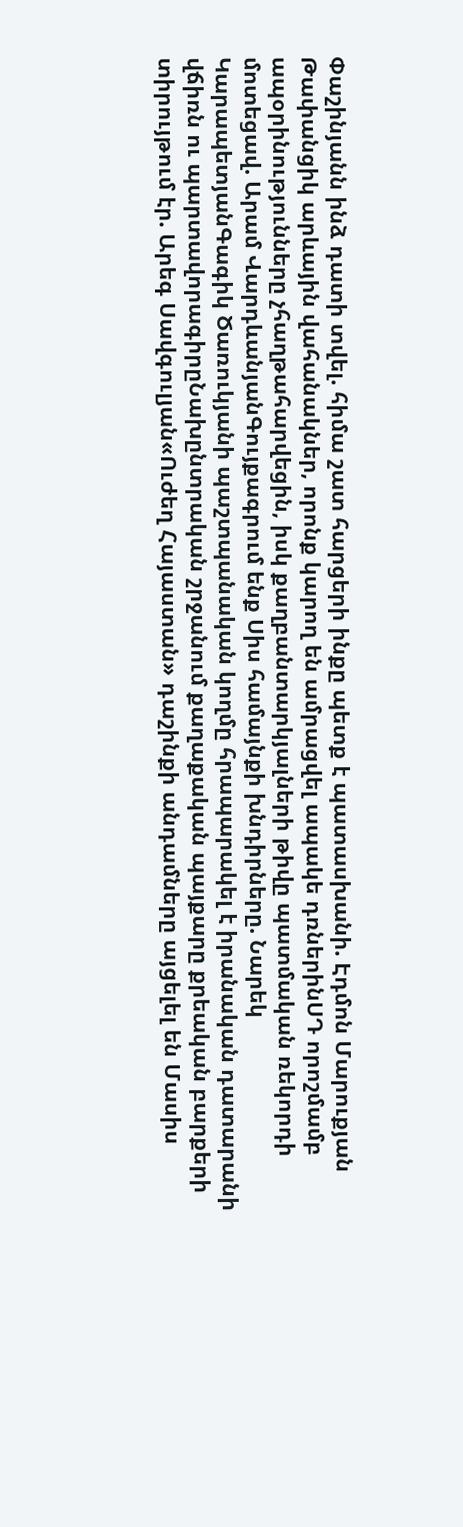Փաշինյանն ինձ դատի տվել. հիմա շատ հարցերի ինքը պետք է պատասխանի. Էդմոն Մարուքյան Թափանցիկ արևային վահանակներ, որոնք կարող են ամրացվել ապակե դռներինՍԴ որոշմամբ ապօրինությունները չհաղթահարվեցին, իսկ քաղբանտարկյալների թիվը պատմական ռեկորդի մոտեցավ. Արամ ՎարդևանյանԳույքագրում ենք Սիս համայնքի խնդիրները. Նարեկ ԿարապետյանԳագիկ Ծառուկյանի պաշտպանական կողմը հրապարակել է իրանական դատարանի վճիռն ու պարտավորագիրըՆախընտրական շրջանում քաղաքական պայքարը քրեական բարքերի տիրույթում էր. Արեգ Սավգուլյան«Ուժեղ Հայաստան» դաշինքի անդամները այցելել են Մասիս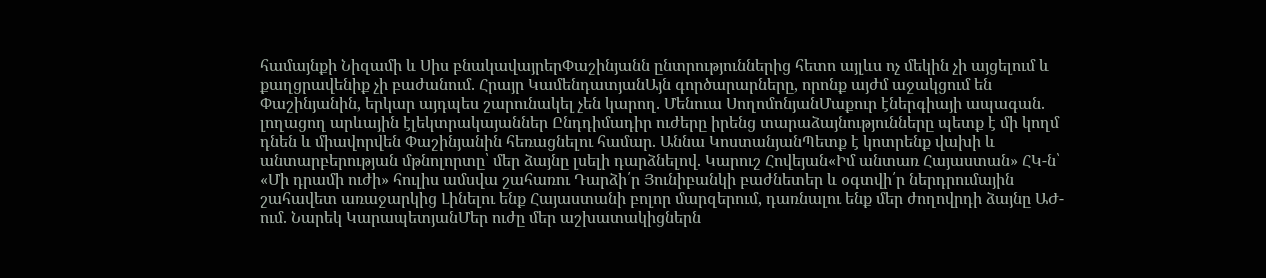համայնքի Նիզամի և Սիս բնակավայրերՓաշինյանն ընտրություններից հետո այլևս ոչ մեկին չի այցելում և քաղցրավենիք չի բաժանում. Հրայր ԿամենդատյանԱյն գործարարները, որոնք այժմ աջակցում են Փաշինյանին, երկար այդպես շարունակել չեն կարող. Մենուա ՍողոմոնյանՄաքուր էներգիայի ապագան. լողացող արևային էլեկտրակայաններ Ընդդիմադիր ուժերը իրենց տարաձայնությունները պետք է մի կողմ դնեն և միավորվեն Փաշինյանին հեռացնելու համար. Աննա ԿոստանյանՊետք է կոտրենք վախի և անտարբերության մթնոլորտը՝ մեր ձայնը լսելի դարձնելով. Կարուշ Հովեյան«Իմ անտառ Հայաստան» ՀԿ-ն՝ «Մի դրամի ուժի» հուլիս ամսվա շահառու Դարձի՛ր Յունիբանկի բաժնետեր և օգտվի՛ր ներդրումային շահավետ առաջարկից Լինելու ենք Հայաստանի բոլոր մարզերում, դառնալու ենք մեր ժողովրդի ձայնը ԱԺ-ում. Նարեկ ԿարապետյանՄեր ուժը մեր աշխատակիցներն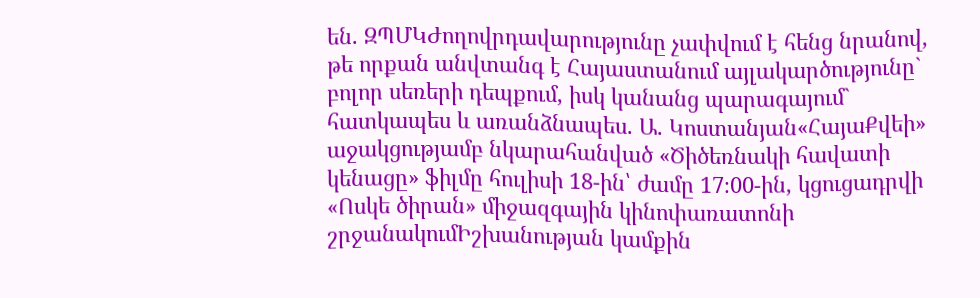են. ԶՊՄԿԺողովրդավարությունը չափվում է հենց նրանով, թե որքան անվտանգ է Հայաստանում այլակարծությունը` բոլոր սեռերի դեպքում, իսկ կանանց պարագայում` հատկապես և առանձնապես. Ա. Կոստանյան«ՀայաՔվեի» աջակցությամբ նկարահանված «Ծիծեռնակի հավատի կենացը» ֆիլմը հուլիսի 18-ին՝ ժամը 17։00-ին, կցուցադրվի «Ոսկե ծիրան» միջազգային կինոփառատոնի շրջանակումԻշխանության կամքին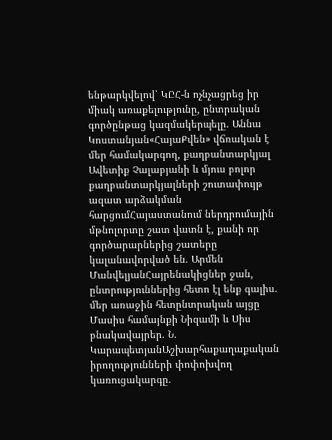ենթարկվելով՝ ԿԸՀ-ն ոչնչացրեց իր միակ առաքելությունը, ընտրական գործընթաց կազմակերպելը. Աննա Կոստանյան«ՀայաՔվեն» վճռական է մեր համակարգող, քաղբանտարկյալ Ավետիք Չալաբյանի և մյուս բոլոր քաղբանտարկյալների շուտափույթ ազատ արձակման հարցումՀայաստանում ներդրումային մթնոլորտը շատ վատն է, քանի որ գործարարներից շատերը կալանավորված են. Արմեն ՄանվելյանՀայրենակիցներ ջան, ընտրություններից հետո էլ ենք գալիս. մեր առաջին հետընտրական այցը Մասիս համայնքի Նիզամի և Սիս բնակավայրեր. Ն. ԿարապետյանԱշխարհաքաղաքական իրողությունների փոփոխվող կառուցակարգը.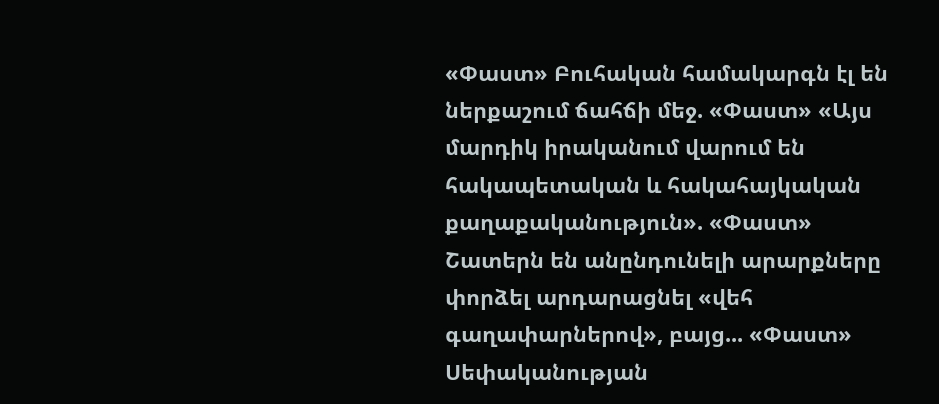«Փաստ» Բուհական համակարգն էլ են ներքաշում ճահճի մեջ. «Փաստ» «Այս մարդիկ իրականում վարում են հակապետական և հակահայկական քաղաքականություն». «Փաստ» Շատերն են անընդունելի արարքները փորձել արդարացնել «վեհ գաղափարներով», բայց... «Փաստ» Սեփականության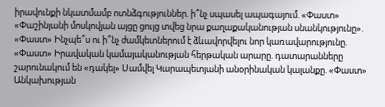իրավունքի նկատմամբ ոտնձգություններ. ի՞նչ սպասել ապագայում. «Փաստ» «Փաշինյանի մոսկովյան այցը ցույց տվեց նրա քաղաքականության սնանկությունը». «Փաստ» Ինչպե՞ս ու ի՞նչ ժամկետներում է ձևավորվելու նոր կառավարությունը. «Փաստ» Իրավական կամայականության հերթական արարը. դատարանները շարունակում են «դակել» Սամվել Կարապետյանի անօրինական կալանքը. «Փաստ» Անկախության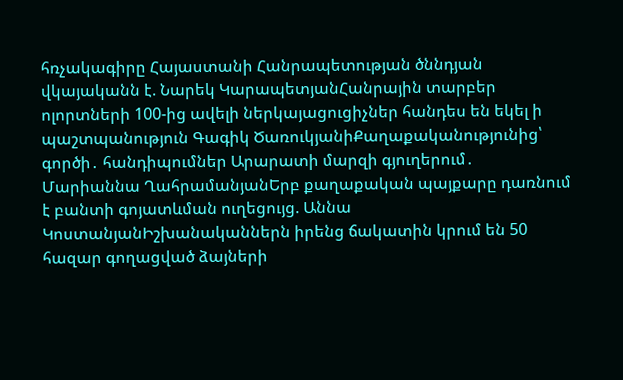հռչակագիրը Հայաստանի Հանրապետության ծննդյան վկայականն է. Նարեկ ԿարապետյանՀանրային տարբեր ոլորտների 100-ից ավելի ներկայացուցիչներ հանդես են եկել ի պաշտպանություն Գագիկ ԾառուկյանիՔաղաքականությունից՝ գործի․ հանդիպումներ Արարատի մարզի գյուղերում․ Մարիաննա ՂահրամանյանԵրբ քաղաքական պայքարը դառնում է բանտի գոյատևման ուղեցույց. Աննա ԿոստանյանԻշխանականներն իրենց ճակատին կրում են 50 հազար գողացված ձայների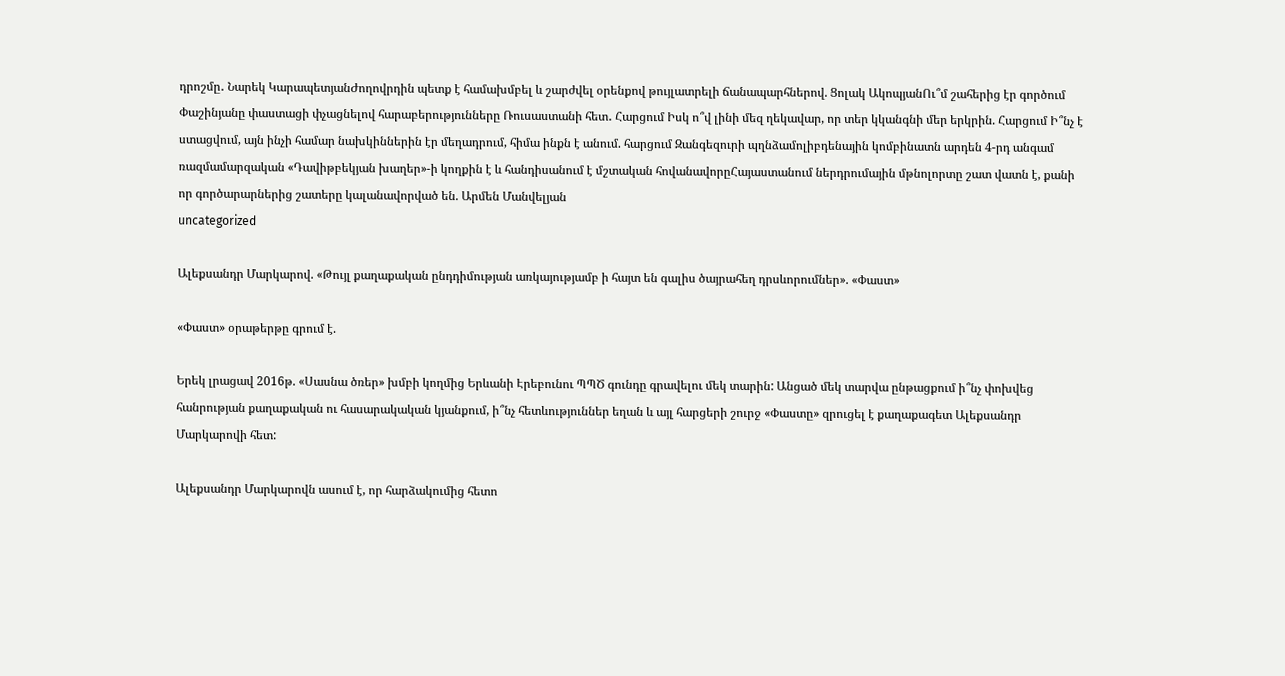դրոշմը․ Նարեկ ԿարապետյանԺողովրդին պետք է համախմբել և շարժվել օրենքով թույլատրելի ճանապարհներով. Ցոլակ ԱկոպյանՈւ՞մ շահերից էր գործում Փաշինյանը փաստացի փչացնելով հարաբերությունները Ռուսաստանի հետ․ Հարցում Իսկ ո՞վ լինի մեզ ղեկավար, որ տեր կկանգնի մեր երկրին. Հարցում Ի՞նչ է ստացվում, այն ինչի համար նախկիններին էր մեղադրում, հիմա ինքն է անում. հարցում Զանգեզուրի պղնձամոլիբդենային կոմբինատն արդեն 4-րդ անգամ ռազմամարզական «Դավիթբեկյան խաղեր»-ի կողքին է և հանդիսանում է մշտական հովանավորըՀայաստանում ներդրումային մթնոլորտը շատ վատն է, քանի որ գործարարներից շատերը կալանավորված են. Արմեն Մանվելյան
uncategorized

Ալեքսանդր Մարկարով. «Թույլ քաղաքական ընդդիմության առկայությամբ ի հայտ են գալիս ծայրահեղ դրսևորումներ». «Փաստ»

«Փաստ» օրաթերթը գրում է.

Երեկ լրացավ 2016թ. «Սասնա ծռեր» խմբի կողմից Երևանի Էրեբունու ՊՊԾ գունդը գրավելու մեկ տարին: Անցած մեկ տարվա ընթացքում ի՞նչ փոխվեց հանրության քաղաքական ու հասարակական կյանքում, ի՞նչ հետևություններ եղան և այլ հարցերի շուրջ «Փաստը» զրուցել է քաղաքագետ Ալեքսանդր Մարկարովի հետ:

Ալեքսանդր Մարկարովն ասում է, որ հարձակումից հետո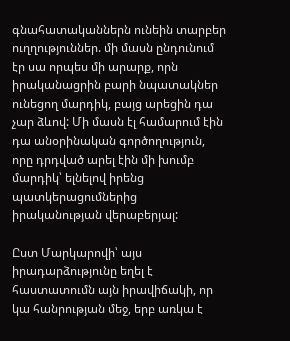գնահատականներն ունեին տարբեր ուղղություններ. մի մասն ընդունում էր սա որպես մի արարք, որն իրականացրին բարի նպատակներ ունեցող մարդիկ, բայց արեցին դա չար ձևով: Մի մասն էլ համարում էին դա անօրինական գործողություն, որը դրդված արել էին մի խումբ մարդիկ՝ ելնելով իրենց պատկերացումներից իրականության վերաբերյալ:

Ըստ Մարկարովի՝ այս իրադարձությունը եղել է հաստատումն այն իրավիճակի, որ կա հանրության մեջ, երբ առկա է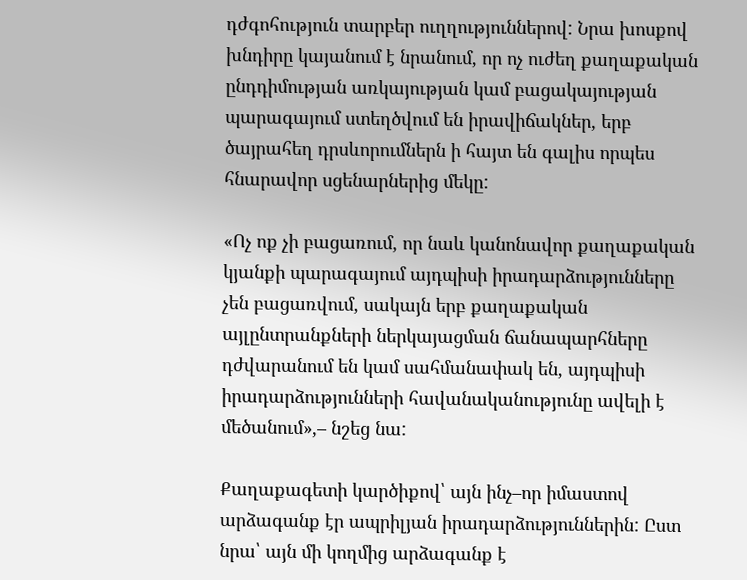դժգոհություն տարբեր ուղղություններով: Նրա խոսքով խնդիրը կայանում է նրանում, որ ոչ ուժեղ քաղաքական ընդդիմության առկայության կամ բացակայության պարագայում ստեղծվում են իրավիճակներ, երբ ծայրահեղ դրսևորումներն ի հայտ են գալիս որպես հնարավոր սցենարներից մեկը:

«Ոչ ոք չի բացառում, որ նաև կանոնավոր քաղաքական կյանքի պարագայում այդպիսի իրադարձությունները չեն բացառվում, սակայն երբ քաղաքական այլընտրանքների ներկայացման ճանապարհները դժվարանում են կամ սահմանափակ են, այդպիսի իրադարձությունների հավանականությունը ավելի է մեծանում»,– նշեց նա:

Քաղաքագետի կարծիքով՝ այն ինչ–որ իմաստով արձագանք էր ապրիլյան իրադարձություններին: Ըստ նրա՝ այն մի կողմից արձագանք է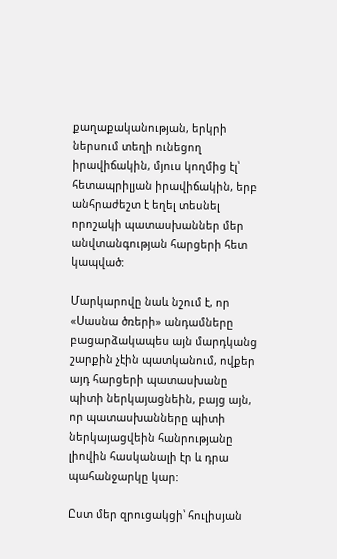քաղաքականության, երկրի ներսում տեղի ունեցող իրավիճակին, մյուս կողմից էլ՝ հետապրիլյան իրավիճակին, երբ անհրաժեշտ է եղել տեսնել որոշակի պատասխաններ մեր անվտանգության հարցերի հետ կապված:

Մարկարովը նաև նշում է, որ «Սասնա ծռերի» անդամները բացարձակապես այն մարդկանց շարքին չէին պատկանում, ովքեր այդ հարցերի պատասխանը պիտի ներկայացնեին, բայց այն, որ պատասխանները պիտի ներկայացվեին հանրությանը լիովին հասկանալի էր և դրա պահանջարկը կար:

Ըստ մեր զրուցակցի՝ հուլիսյան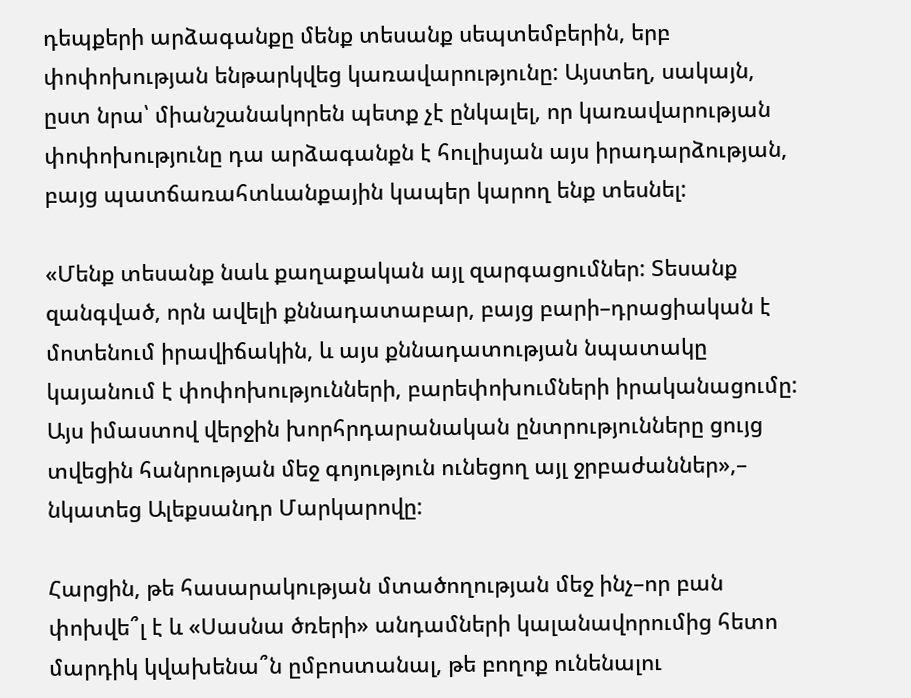դեպքերի արձագանքը մենք տեսանք սեպտեմբերին, երբ փոփոխության ենթարկվեց կառավարությունը: Այստեղ, սակայն, ըստ նրա՝ միանշանակորեն պետք չէ ընկալել, որ կառավարության փոփոխությունը դա արձագանքն է հուլիսյան այս իրադարձության, բայց պատճառահտևանքային կապեր կարող ենք տեսնել:

«Մենք տեսանք նաև քաղաքական այլ զարգացումներ: Տեսանք զանգված, որն ավելի քննադատաբար, բայց բարի–դրացիական է մոտենում իրավիճակին, և այս քննադատության նպատակը կայանում է փոփոխությունների, բարեփոխումների իրականացումը: Այս իմաստով վերջին խորհրդարանական ընտրությունները ցույց տվեցին հանրության մեջ գոյություն ունեցող այլ ջրբաժաններ»,– նկատեց Ալեքսանդր Մարկարովը:

Հարցին, թե հասարակության մտածողության մեջ ինչ–որ բան փոխվե՞լ է և «Սասնա ծռերի» անդամների կալանավորումից հետո մարդիկ կվախենա՞ն ըմբոստանալ, թե բողոք ունենալու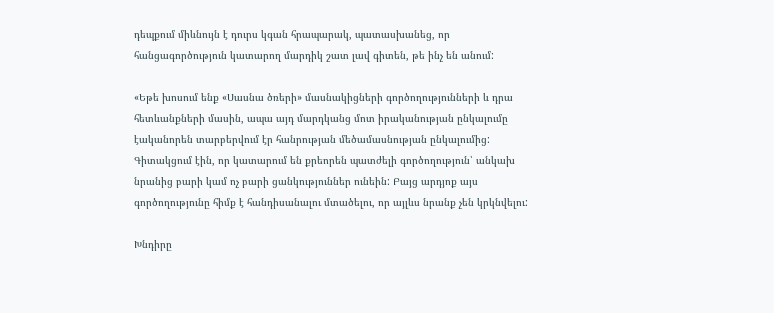դեպքում միևնույն է դուրս կգան հրապարակ, պատասխանեց, որ հանցագործություն կատարող մարդիկ շատ լավ գիտեն, թե ինչ են անում:

«Եթե խոսում ենք «Սասնա ծռերի» մասնակիցների գործողությունների և դրա հետևանքների մասին, ապա այդ մարդկանց մոտ իրականության ընկալումը էականորեն տարբերվում էր հանրության մեծամասնության ընկալումից: Գիտակցում էին, որ կատարում են քրեորեն պատժելի գործողություն՝ անկախ նրանից բարի կամ ոչ բարի ցանկություններ ունեին: Բայց արդյոք այս գործողությունը հիմք է հանդիսանալու մտածելու, որ այլևս նրանք չեն կրկնվելու:

Խնդիրը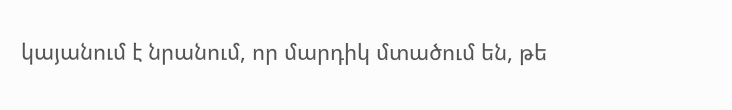կայանում է նրանում, որ մարդիկ մտածում են, թե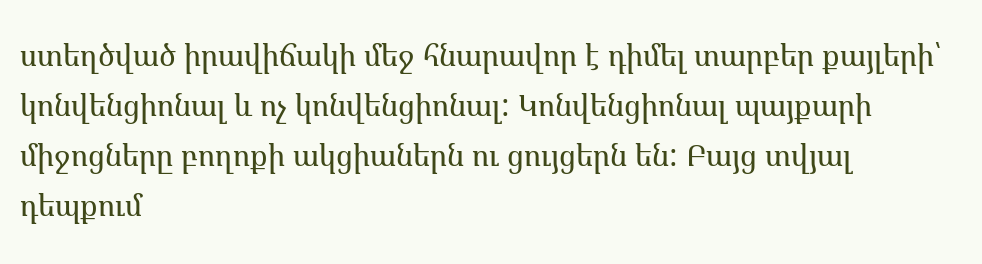ստեղծված իրավիճակի մեջ հնարավոր է դիմել տարբեր քայլերի՝ կոնվենցիոնալ և ոչ կոնվենցիոնալ: Կոնվենցիոնալ պայքարի միջոցները բողոքի ակցիաներն ու ցույցերն են: Բայց տվյալ դեպքում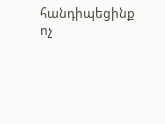հանդիպեցինք ոչ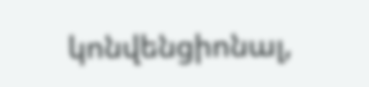կոնվենցիոնալ,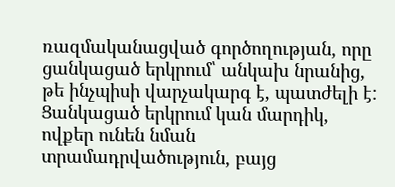ռազմականացված գործողության, որը ցանկացած երկրում՝ անկախ նրանից, թե ինչպիսի վարչակարգ է, պատժելի է: Ցանկացած երկրում կան մարդիկ, ովքեր ունեն նման տրամադրվածություն, բայց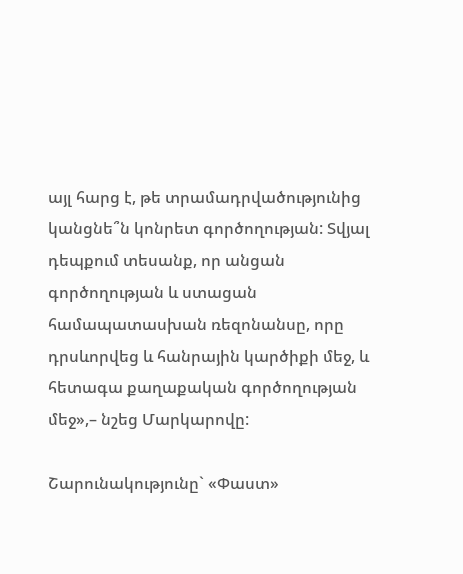այլ հարց է, թե տրամադրվածությունից կանցնե՞ն կոնրետ գործողության: Տվյալ դեպքում տեսանք, որ անցան գործողության և ստացան համապատասխան ռեզոնանսը, որը դրսևորվեց և հանրային կարծիքի մեջ, և հետագա քաղաքական գործողության մեջ»,– նշեց Մարկարովը:

Շարունակությունը` «Փաստ»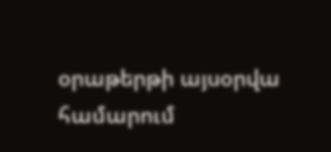օրաթերթի այսօրվա համարում